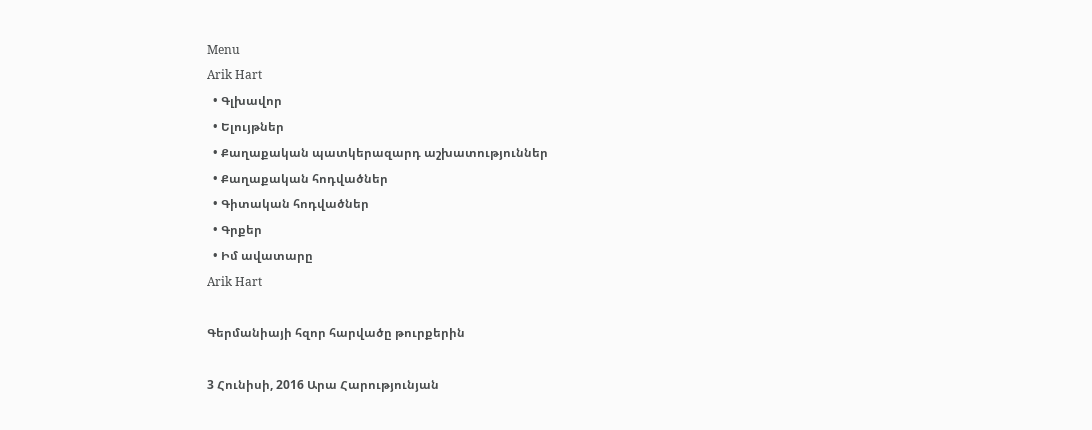Menu
Arik Hart
  • Գլխավոր
  • Ելույթներ
  • Քաղաքական պատկերազարդ աշխատություններ
  • Քաղաքական հոդվածներ
  • Գիտական հոդվածներ
  • Գրքեր
  • Իմ ավատարը
Arik Hart

Գերմանիայի հզոր հարվածը թուրքերին

3 Հունիսի, 2016 Արա Հարությունյան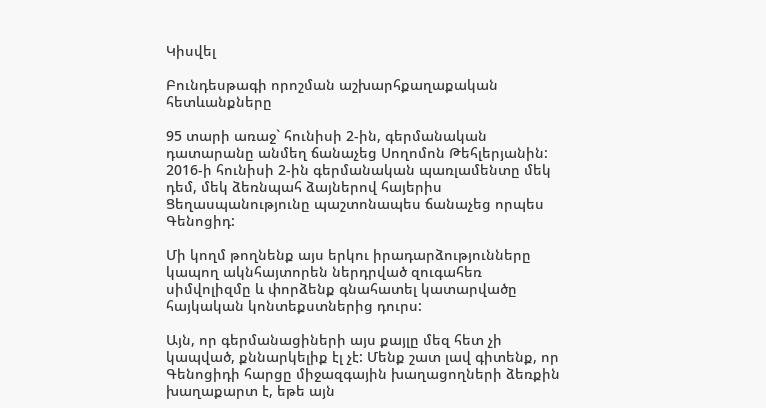Կիսվել

Բունդեսթագի որոշման աշխարհքաղաքական հետևանքները

95 տարի առաջ` հունիսի 2-ին, գերմանական դատարանը անմեղ ճանաչեց Սողոմոն Թեհլերյանին: 2016-ի հունիսի 2-ին գերմանական պառլամենտը մեկ դեմ, մեկ ձեռնպահ ձայներով հայերիս Ցեղասպանությունը պաշտոնապես ճանաչեց որպես Գենոցիդ:

Մի կողմ թողնենք այս երկու իրադարձությունները կապող ակնհայտորեն ներդրված զուգահեռ սիմվոլիզմը և փորձենք գնահատել կատարվածը հայկական կոնտեքստներից դուրս:

Այն, որ գերմանացիների այս քայլը մեզ հետ չի կապված, քննարկելիք էլ չէ: Մենք շատ լավ գիտենք, որ Գենոցիդի հարցը միջազգային խաղացողների ձեռքին խաղաքարտ է, եթե այն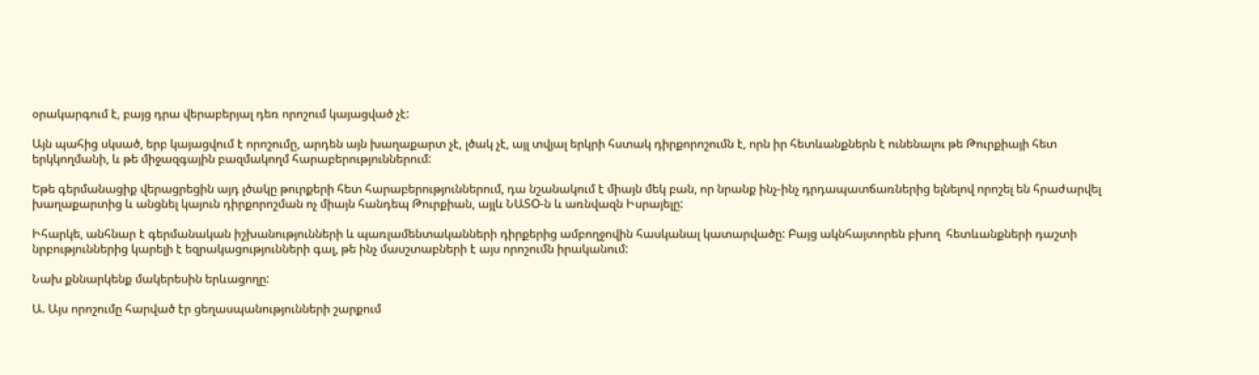օրակարգում է, բայց դրա վերաբերյալ դեռ որոշում կայացված չէ:

Այն պահից սկսած, երբ կայացվում է որոշումը, արդեն այն խաղաքարտ չէ, լծակ չէ, այլ տվյալ երկրի հստակ դիրքորոշումն է, որն իր հետևանքներն է ունենալու թե Թուրքիայի հետ երկկողմանի, և թե միջազգային բազմակողմ հարաբերություններում:

Եթե գերմանացիք վերացրեցին այդ լծակը թուրքերի հետ հարաբերություններում, դա նշանակում է միայն մեկ բան, որ նրանք ինչ-ինչ դրդապատճառներից ելնելով որոշել են հրաժարվել խաղաքարտից և անցնել կայուն դիրքորոշման ոչ միայն հանդեպ Թուրքիան, այլև ՆԱՏO-ն և առնվազն Իսրայելը:

Իհարկե, անհնար է գերմանական իշխանությունների և պառլամենտականների դիրքերից ամբողջովին հասկանալ կատարվածը: Բայց ակնհայտորեն բխող  հետևանքների դաշտի նրբություններից կարելի է եզրակացությունների գալ, թե ինչ մասշտաբների է այս որոշումն իրականում:

Նախ քննարկենք մակերեսին երևացողը:

Ա. Այս որոշումը հարված էր ցեղասպանությունների շարքում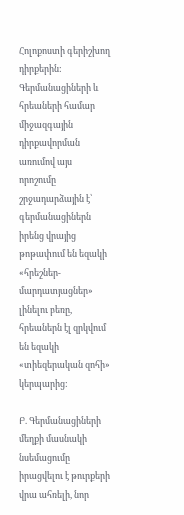Հոլոքոստի գերիշխող դիրքերին: Գերմանացիների և հրեաների համար միջազգային դիրքավորման առումով այս որոշումը շրջադարձային է՝ գերմանացիներն իրենց վրայից թոթափում են եզակի «հրեշներ-մարդատյացներ» լինելու բեռը, հրեաներն էլ զրկվում են եզակի «տիեզերական զոհի» կերպարից:

Բ. Գերմանացիների մեղքի մասնակի նսեմացումը իրացվելու է թուրքերի վրա ահռելի, նոր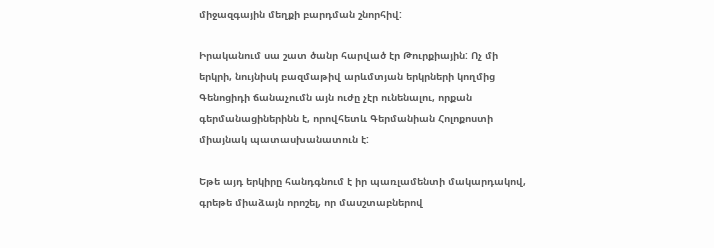միջազգային մեղքի բարդման շնորհիվ:

Իրականում սա շատ ծանր հարված էր Թուրքիային: Ոչ մի երկրի, նույնիսկ բազմաթիվ արևմտյան երկրների կողմից Գենոցիդի ճանաչումն այն ուժը չէր ունենալու, որքան գերմանացիներինն է, որովհետև Գերմանիան Հոլոքոստի միայնակ պատասխանատուն է:

Եթե այդ երկիրը հանդգնում է իր պառլամենտի մակարդակով, գրեթե միաձայն որոշել, որ մասշտաբներով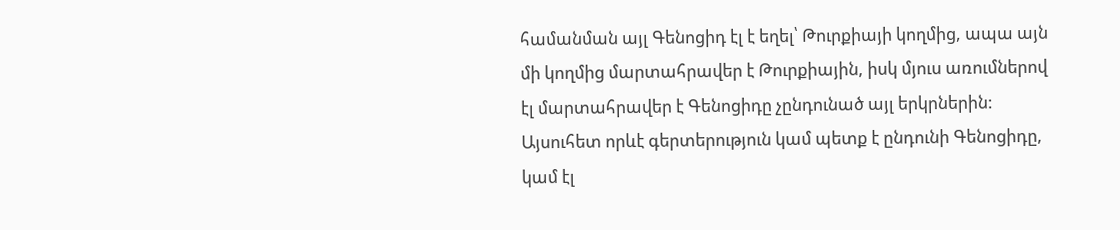համանման այլ Գենոցիդ էլ է եղել՝ Թուրքիայի կողմից, ապա այն մի կողմից մարտահրավեր է Թուրքիային, իսկ մյուս առումներով էլ մարտահրավեր է Գենոցիդը չընդունած այլ երկրներին: Այսուհետ որևէ գերտերություն կամ պետք է ընդունի Գենոցիդը, կամ էլ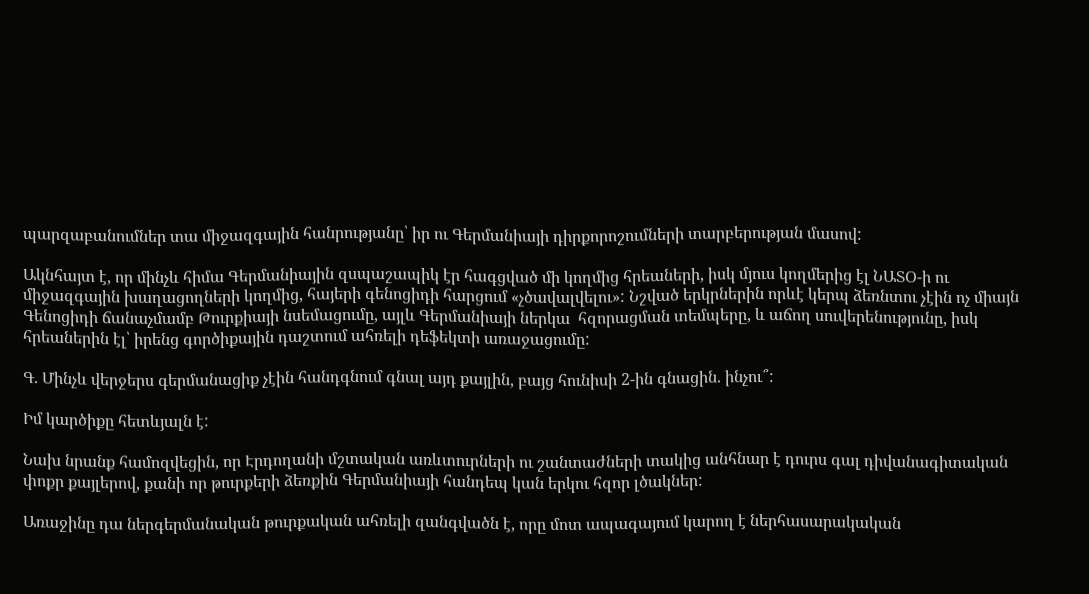պարզաբանումներ տա միջազգային հանրությանը՝ իր ու Գերմանիայի դիրքորոշումների տարբերության մասով:

Ակնհայտ է, որ մինչև հիմա Գերմանիային զսպաշապիկ էր հագցված մի կողմից հրեաների, իսկ մյուս կողմերից էլ ՆԱՏՕ-ի ու միջազգային խաղացողների կողմից, հայերի գենոցիդի հարցում «չծավալվելու»: Նշված երկրներին որևէ կերպ ձեռնտու չէին ոչ միայն Գենոցիդի ճանաչմամբ Թուրքիայի նսեմացումը, այլև Գերմանիայի ներկա  հզորացման տեմպերը, և աճող սուվերենությունը, իսկ հրեաներին էլ՝ իրենց գործիքային դաշտում ահռելի դեֆեկտի առաջացումը:

Գ. Մինչև վերջերս գերմանացիք չէին հանդգնում գնալ այդ քայլին, բայց հունիսի 2-ին գնացին. ինչու՞:

Իմ կարծիքը հետևյալն է:

Նախ նրանք համոզվեցին, որ Էրդողանի մշտական առևտուրների ու շանտաժների տակից անհնար է դուրս գալ դիվանագիտական փոքր քայլերով, քանի որ թուրքերի ձեռքին Գերմանիայի հանդեպ կան երկու հզոր լծակներ:

Առաջինը դա ներգերմանական թուրքական ահռելի զանգվածն է, որը մոտ ապագայում կարող է ներհասարակական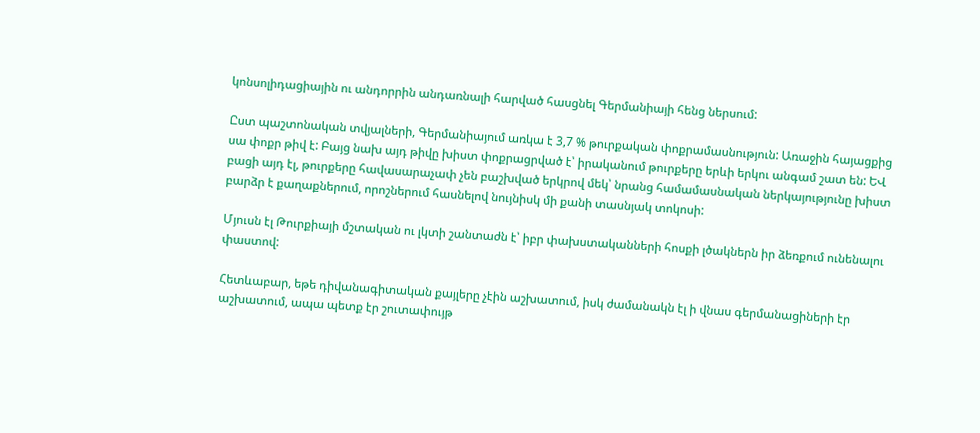կոնսոլիդացիային ու անդորրին անդառնալի հարված հասցնել Գերմանիայի հենց ներսում:

Ըստ պաշտոնական տվյալների, Գերմանիայում առկա է 3,7 % թուրքական փոքրամասնություն: Առաջին հայացքից սա փոքր թիվ է: Բայց նախ այդ թիվը խիստ փոքրացրված է՝ իրականում թուրքերը երևի երկու անգամ շատ են: ԵՎ բացի այդ էլ, թուրքերը հավասարաչափ չեն բաշխված երկրով մեկ՝ նրանց համամասնական ներկայությունը խիստ բարձր է քաղաքներում, որոշներում հասնելով նույնիսկ մի քանի տասնյակ տոկոսի:

Մյուսն էլ Թուրքիայի մշտական ու լկտի շանտաժն է՝ իբր փախստականների հոսքի լծակներն իր ձեռքում ունենալու փաստով:

Հետևաբար, եթե դիվանագիտական քայլերը չէին աշխատում, իսկ ժամանակն էլ ի վնաս գերմանացիների էր աշխատում, ապա պետք էր շուտափույթ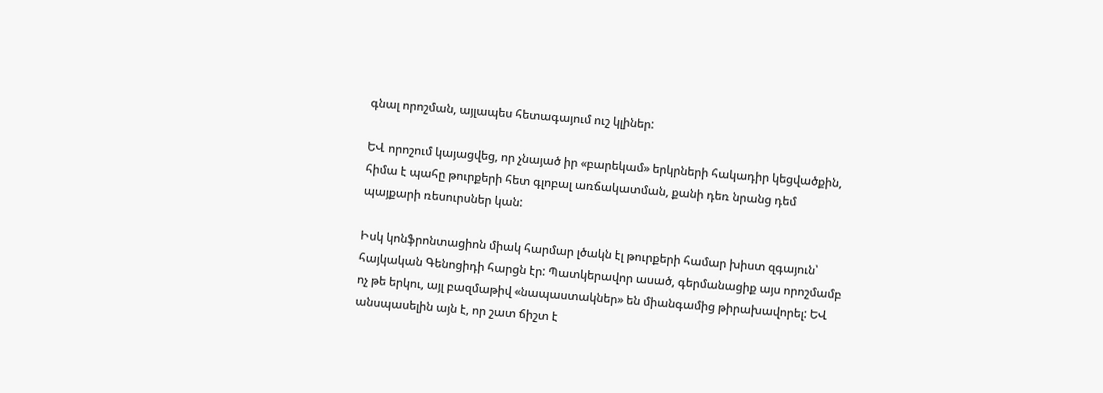գնալ որոշման, այլապես հետագայում ուշ կլիներ:

ԵՎ որոշում կայացվեց, որ չնայած իր «բարեկամ» երկրների հակադիր կեցվածքին,  հիմա է պահը թուրքերի հետ գլոբալ առճակատման, քանի դեռ նրանց դեմ պայքարի ռեսուրսներ կան:

Իսկ կոնֆրոնտացիոն միակ հարմար լծակն էլ թուրքերի համար խիստ զգայուն՝ հայկական Գենոցիդի հարցն էր: Պատկերավոր ասած, գերմանացիք այս որոշմամբ ոչ թե երկու, այլ բազմաթիվ «նապաստակներ» են միանգամից թիրախավորել: ԵՎ անսպասելին այն է, որ շատ ճիշտ է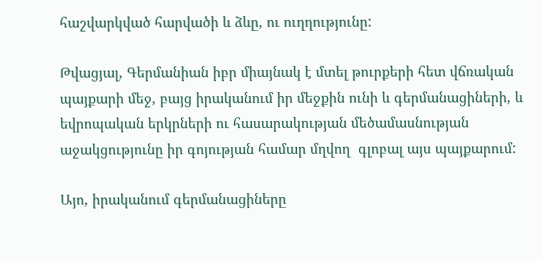հաշվարկված հարվածի և ձևը, ու ուղղությունը:

Թվացյալ, Գերմանիան իբր միայնակ է մտել թուրքերի հետ վճռական պայքարի մեջ, բայց իրականում իր մեջքին ունի և գերմանացիների, և եվրոպական երկրների ու հասարակության մեծամասնության աջակցությունը իր գոյության համար մղվող  գլոբալ այս պայքարում:

Այո, իրականում գերմանացիները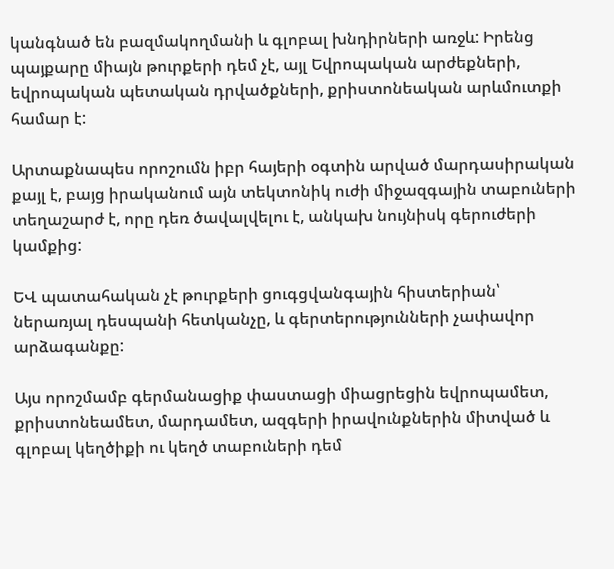կանգնած են բազմակողմանի և գլոբալ խնդիրների առջև: Իրենց պայքարը միայն թուրքերի դեմ չէ, այլ Եվրոպական արժեքների, եվրոպական պետական դրվածքների, քրիստոնեական արևմուտքի համար է:

Արտաքնապես որոշումն իբր հայերի օգտին արված մարդասիրական քայլ է, բայց իրականում այն տեկտոնիկ ուժի միջազգային տաբուների տեղաշարժ է, որը դեռ ծավալվելու է, անկախ նույնիսկ գերուժերի կամքից:

ԵՎ պատահական չէ թուրքերի ցուգցվանգային հիստերիան՝ ներառյալ դեսպանի հետկանչը, և գերտերությունների չափավոր արձագանքը:

Այս որոշմամբ գերմանացիք փաստացի միացրեցին եվրոպամետ, քրիստոնեամետ, մարդամետ, ազգերի իրավունքներին միտված և գլոբալ կեղծիքի ու կեղծ տաբուների դեմ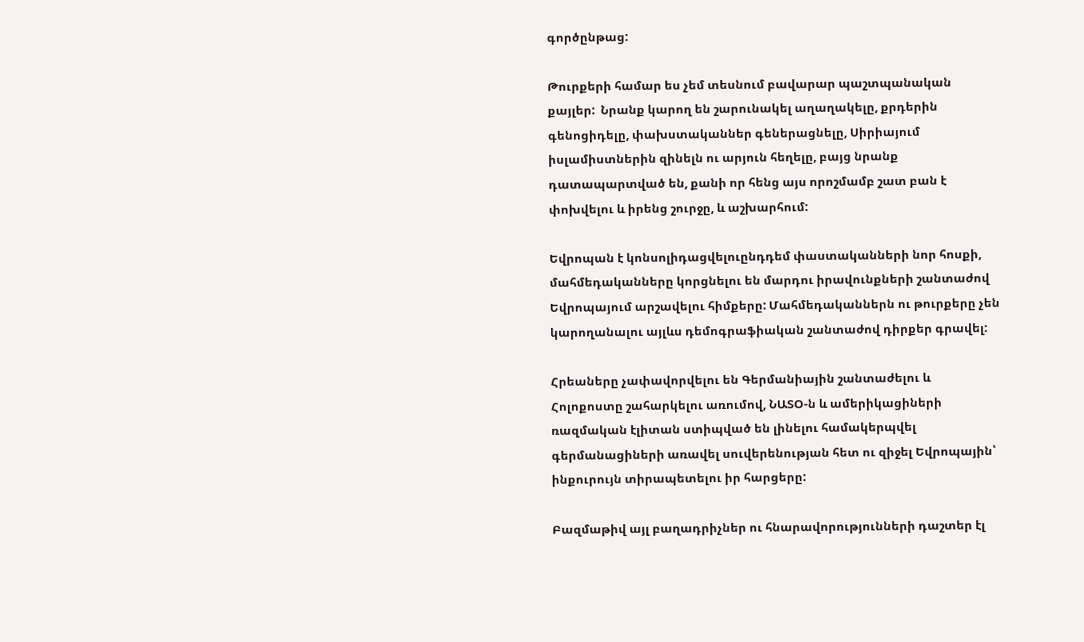գործընթաց:

Թուրքերի համար ես չեմ տեսնում բավարար պաշտպանական քայլեր:  Նրանք կարող են շարունակել աղաղակելը, քրդերին գենոցիդելը, փախստականներ գեներացնելը, Սիրիայում իսլամիստներին զինելն ու արյուն հեղելը, բայց նրանք դատապարտված են, քանի որ հենց այս որոշմամբ շատ բան է փոխվելու և իրենց շուրջը, և աշխարհում:

Եվրոպան է կոնսոլիդացվելուընդդեմ փաստականների նոր հոսքի, մահմեդականները կորցնելու են մարդու իրավունքների շանտաժով Եվրոպայում արշավելու հիմքերը: Մահմեդականներն ու թուրքերը չեն կարողանալու այլևս դեմոգրաֆիական շանտաժով դիրքեր գրավել:

Հրեաները չափավորվելու են Գերմանիային շանտաժելու և Հոլոքոստը շահարկելու առումով, ՆԱՏՕ-ն և ամերիկացիների ռազմական էլիտան ստիպված են լինելու համակերպվել գերմանացիների առավել սուվերենության հետ ու զիջել Եվրոպային՝ ինքուրույն տիրապետելու իր հարցերը:

Բազմաթիվ այլ բաղադրիչներ ու հնարավորությունների դաշտեր էլ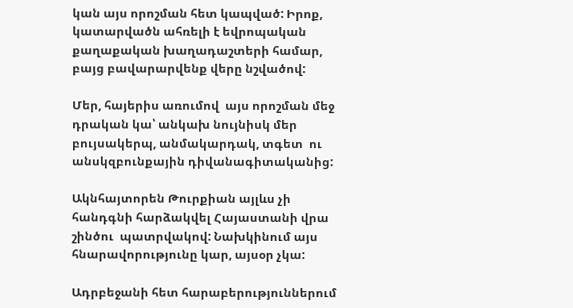կան այս որոշման հետ կապված: Իրոք, կատարվածն ահռելի է եվրոպական քաղաքական խաղադաշտերի համար, բայց բավարարվենք վերը նշվածով:

Մեր, հայերիս առումով  այս որոշման մեջ դրական կա՝ անկախ նույնիսկ մեր բույսակերպ, անմակարդակ, տգետ  ու անսկզբունքային դիվանագիտականից:

Ակնհայտորեն Թուրքիան այլևս չի հանդգնի հարձակվել Հայաստանի վրա շինծու  պատրվակով: Նախկինում այս հնարավորությունը կար, այսօր չկա:

Ադրբեջանի հետ հարաբերություններում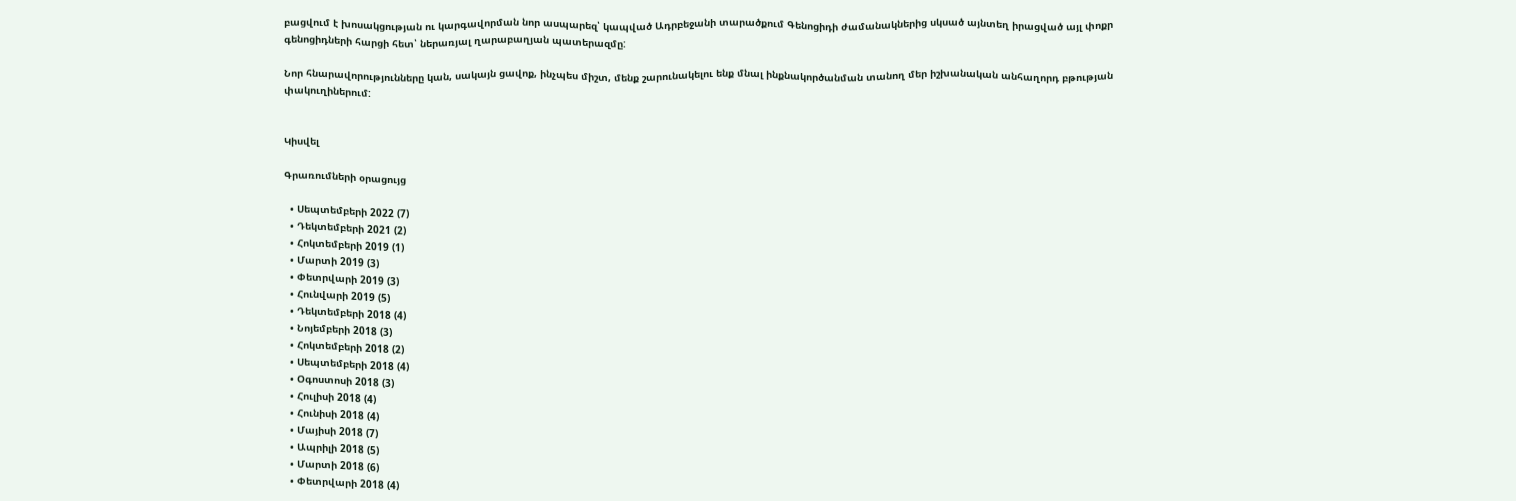բացվում է խոսակցության ու կարգավորման նոր ասպարեզ՝ կապված Ադրբեջանի տարածքում Գենոցիդի ժամանակներից սկսած այնտեղ իրացված այլ փոքր գենոցիդների հարցի հետ՝ ներառյալ ղարաբաղյան պատերազմը:

Նոր հնարավորությունները կան, սակայն ցավոք, ինչպես միշտ, մենք շարունակելու ենք մնալ ինքնակործանման տանող մեր իշխանական անհաղորդ բթության փակուղիներում:


Կիսվել

Գրառումների օրացույց

  • Սեպտեմբերի 2022 (7)
  • Դեկտեմբերի 2021 (2)
  • Հոկտեմբերի 2019 (1)
  • Մարտի 2019 (3)
  • Փետրվարի 2019 (3)
  • Հունվարի 2019 (5)
  • Դեկտեմբերի 2018 (4)
  • Նոյեմբերի 2018 (3)
  • Հոկտեմբերի 2018 (2)
  • Սեպտեմբերի 2018 (4)
  • Օգոստոսի 2018 (3)
  • Հուլիսի 2018 (4)
  • Հունիսի 2018 (4)
  • Մայիսի 2018 (7)
  • Ապրիլի 2018 (5)
  • Մարտի 2018 (6)
  • Փետրվարի 2018 (4)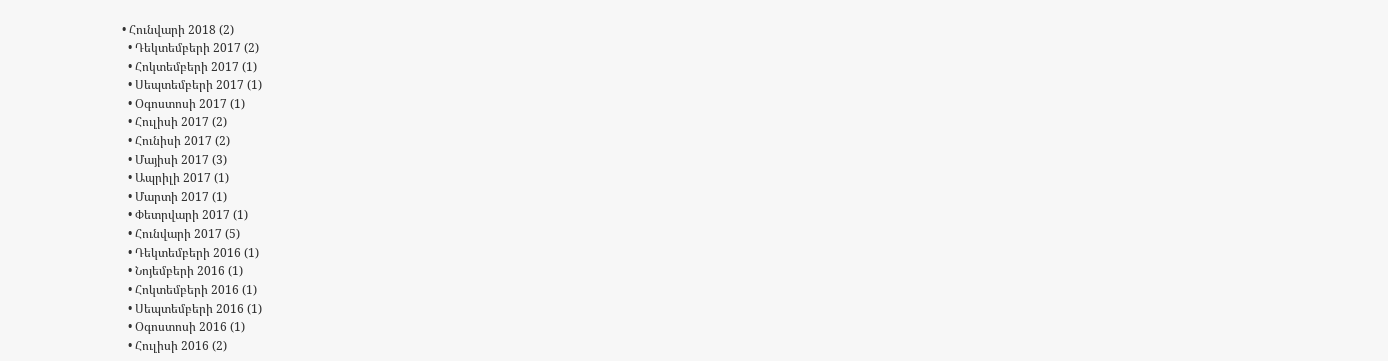• Հունվարի 2018 (2)
  • Դեկտեմբերի 2017 (2)
  • Հոկտեմբերի 2017 (1)
  • Սեպտեմբերի 2017 (1)
  • Օգոստոսի 2017 (1)
  • Հուլիսի 2017 (2)
  • Հունիսի 2017 (2)
  • Մայիսի 2017 (3)
  • Ապրիլի 2017 (1)
  • Մարտի 2017 (1)
  • Փետրվարի 2017 (1)
  • Հունվարի 2017 (5)
  • Դեկտեմբերի 2016 (1)
  • Նոյեմբերի 2016 (1)
  • Հոկտեմբերի 2016 (1)
  • Սեպտեմբերի 2016 (1)
  • Օգոստոսի 2016 (1)
  • Հուլիսի 2016 (2)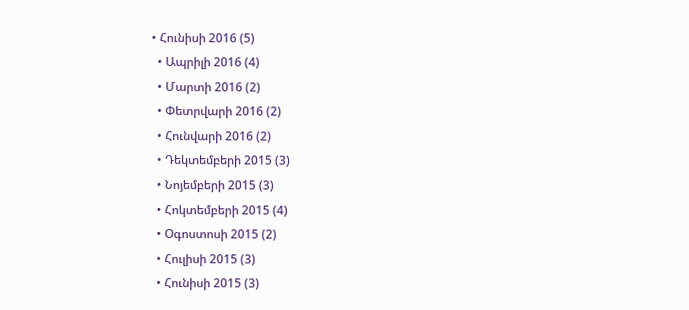• Հունիսի 2016 (5)
  • Ապրիլի 2016 (4)
  • Մարտի 2016 (2)
  • Փետրվարի 2016 (2)
  • Հունվարի 2016 (2)
  • Դեկտեմբերի 2015 (3)
  • Նոյեմբերի 2015 (3)
  • Հոկտեմբերի 2015 (4)
  • Օգոստոսի 2015 (2)
  • Հուլիսի 2015 (3)
  • Հունիսի 2015 (3)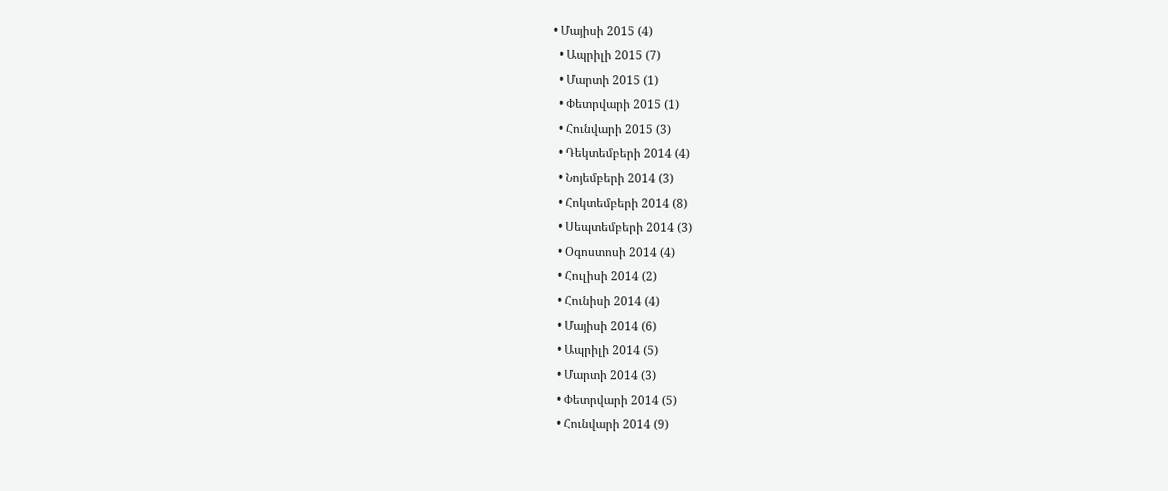• Մայիսի 2015 (4)
  • Ապրիլի 2015 (7)
  • Մարտի 2015 (1)
  • Փետրվարի 2015 (1)
  • Հունվարի 2015 (3)
  • Դեկտեմբերի 2014 (4)
  • Նոյեմբերի 2014 (3)
  • Հոկտեմբերի 2014 (8)
  • Սեպտեմբերի 2014 (3)
  • Օգոստոսի 2014 (4)
  • Հուլիսի 2014 (2)
  • Հունիսի 2014 (4)
  • Մայիսի 2014 (6)
  • Ապրիլի 2014 (5)
  • Մարտի 2014 (3)
  • Փետրվարի 2014 (5)
  • Հունվարի 2014 (9)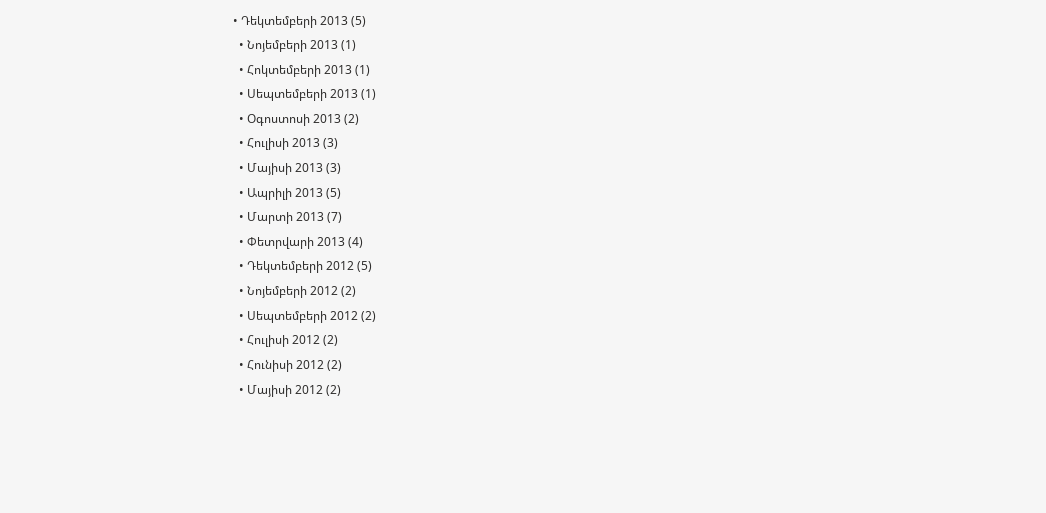• Դեկտեմբերի 2013 (5)
  • Նոյեմբերի 2013 (1)
  • Հոկտեմբերի 2013 (1)
  • Սեպտեմբերի 2013 (1)
  • Օգոստոսի 2013 (2)
  • Հուլիսի 2013 (3)
  • Մայիսի 2013 (3)
  • Ապրիլի 2013 (5)
  • Մարտի 2013 (7)
  • Փետրվարի 2013 (4)
  • Դեկտեմբերի 2012 (5)
  • Նոյեմբերի 2012 (2)
  • Սեպտեմբերի 2012 (2)
  • Հուլիսի 2012 (2)
  • Հունիսի 2012 (2)
  • Մայիսի 2012 (2)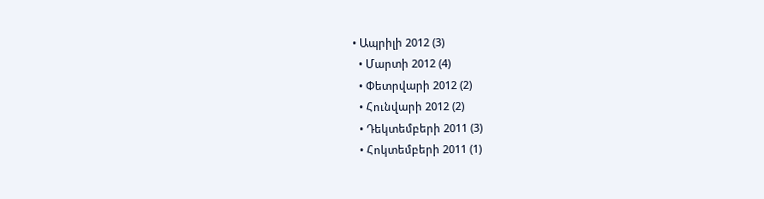• Ապրիլի 2012 (3)
  • Մարտի 2012 (4)
  • Փետրվարի 2012 (2)
  • Հունվարի 2012 (2)
  • Դեկտեմբերի 2011 (3)
  • Հոկտեմբերի 2011 (1)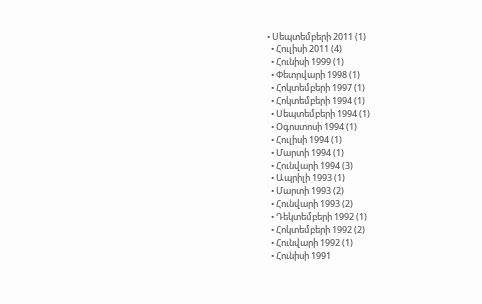• Սեպտեմբերի 2011 (1)
  • Հուլիսի 2011 (4)
  • Հունիսի 1999 (1)
  • Փետրվարի 1998 (1)
  • Հոկտեմբերի 1997 (1)
  • Հոկտեմբերի 1994 (1)
  • Սեպտեմբերի 1994 (1)
  • Օգոստոսի 1994 (1)
  • Հուլիսի 1994 (1)
  • Մարտի 1994 (1)
  • Հունվարի 1994 (3)
  • Ապրիլի 1993 (1)
  • Մարտի 1993 (2)
  • Հունվարի 1993 (2)
  • Դեկտեմբերի 1992 (1)
  • Հոկտեմբերի 1992 (2)
  • Հունվարի 1992 (1)
  • Հունիսի 1991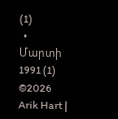(1)
  • Մարտի 1991 (1)
©2026 Arik Hart |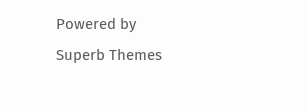Powered by Superb Themes